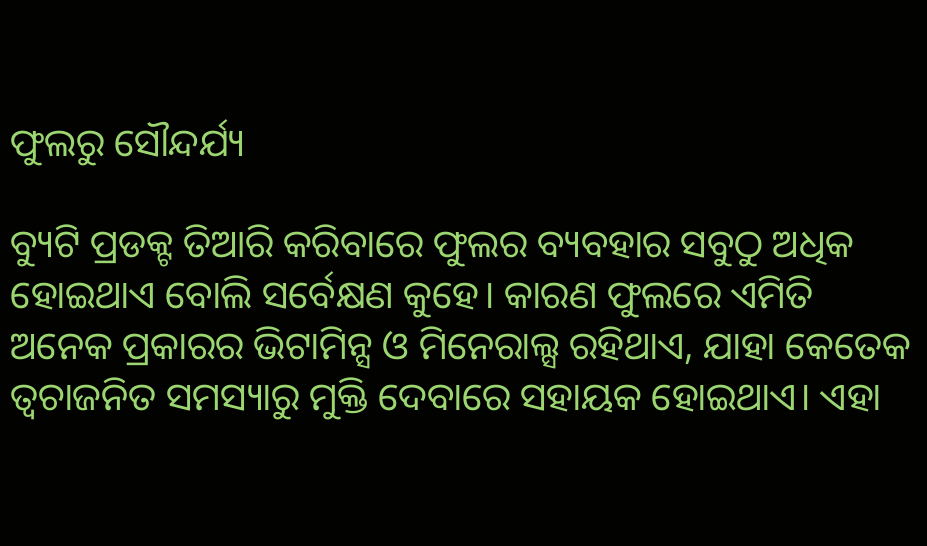ଫୁଲରୁ ସୌନ୍ଦର୍ଯ୍ୟ

ବ୍ୟୁଟି ପ୍ରଡକ୍ଟ ତିଆରି କରିବାରେ ଫୁଲର ବ୍ୟବହାର ସବୁଠୁ ଅଧିକ ହୋଇଥାଏ ବୋଲି ସର୍ବେକ୍ଷଣ କୁହେ। କାରଣ ଫୁଲରେ ଏମିତି ଅନେକ ପ୍ରକାରର ଭିଟାମିନ୍ସ ଓ ମିନେରାଲ୍ସ ରହିଥାଏ, ଯାହା କେତେକ ତ୍ୱଚାଜନିତ ସମସ୍ୟାରୁ ମୁକ୍ତି ଦେବାରେ ସହାୟକ ହୋଇଥାଏ। ଏହା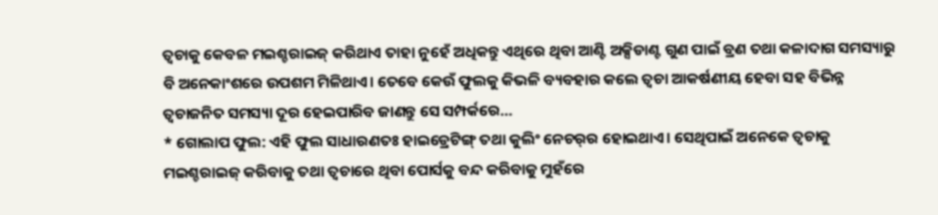ତ୍ୱଚାକୁ କେବଳ ମଇଶ୍ଚରାଇଜ୍‌ କରିଥାଏ ତାହା ନୁହେଁ ଅଧିକନ୍ତୁ ଏଥିରେ ଥିବା ଆଣ୍ଟି ଅକ୍ସିଡାଣ୍ଟ ଗୁଣ ପାଇଁ ବ୍ରଣ ତଥା କଳାଦାଗ ସମସ୍ୟାରୁ ବି ଅନେକାଂଶରେ ଉପଶମ ମିଳିଥାଏ। ତେବେ କେଉଁ ଫୁଲକୁ କିଭଳି ବ୍ୟବହାର କଲେ ତ୍ୱଚା ଆକର୍ଷଣୀୟ ହେବା ସହ ବିଭିନ୍ନ ତ୍ୱଚାଜନିତ ସମସ୍ୟା ଦୂର ହେଇପାରିବ ଜାଣନ୍ତୁ ସେ ସମ୍ପର୍କରେ…
* ଗୋଲାପ ଫୁଲ: ଏହି ଫୁଲ ସାଧାରଣତଃ ହାଇଡ୍ରେଟିଙ୍ଗ୍‌ ତଥା କୁଲିଂ ନେଚର୍‌ର ହୋଇଥାଏ। ସେଥିପାଇଁ ଅନେକେ ତ୍ୱଚାକୁ ମଇଶ୍ଚରାଇଜ୍‌ କରିବାକୁ ତଥା ତ୍ୱଚାରେ ଥିବା ପୋର୍ସକୁ ବନ୍ଦ କରିବାକୁ ମୁହଁରେ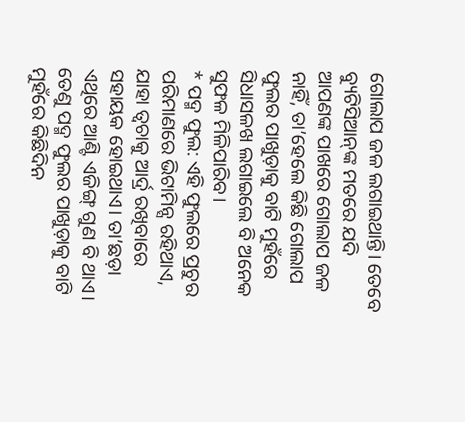ଗୋଲାପ ଜଳ ଲଗାଇଥାନ୍ତି। ତେବେ ବ୍ୟୁଟିସିଆନ୍‌ଙ୍କ ମତରେ ଯଦି ଆପଣଙ୍କ ପାଖରେ ଗୋଲାପ ଜଳ ନାହିଁ, ତା’ହେଲେ କିଛି ଗୋଲାପ ଫୁଲର ପାଖୁଡ଼ାକୁ ବାଟି ମୁହଁରେ ସିଧାସଳଖ ଲଗାଇଲେ ବି ଅନେକ ସୁଫଳ ମିଳିପାରିବ।
* ପଦ୍ମ ଫୁଲ: ଏହି ଫୁଲରେ ପ୍ରଚୁର ପରିମାଣରେ ଭିଟାମିନ୍ସ ରହିଥାଏ, ଯାହା ତ୍ୱଚାକୁ ଆର୍ଦ୍ର ରଖିବାରେ ସହାୟକ ହୋଇଥାଏ। ତା’ଛଡ଼ା ଏଥିରେ ଆଣ୍ଟି ଏଜିଙ୍ଗ୍‌ ଗୁଣ ବି ଥାଏ। ତେଣୁ ପଦ୍ମ ଫୁଲର ପାଖୁଡ଼ାକୁ ବାଟି ମୁହଁରେ କିଛିଦିନ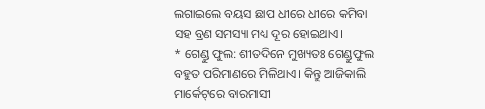ଲଗାଇଲେ ବୟସ ଛାପ ଧୀରେ ଧୀରେ କମିବା ସହ ବ୍ରଣ ସମସ୍ୟା ମଧ୍ୟ ଦୂର ହୋଇଥାଏ।
* ଗେଣ୍ଡୁ ଫୁଲ: ଶୀତଦିନେ ମୁଖ୍ୟତଃ ଗେଣ୍ଡୁଫୁଲ ବହୁତ ପରିମାଣରେ ମିଳିଥାଏ। କିନ୍ତୁ ଆଜିକାଲି ମାର୍କେଟ୍‌ରେ ବାରମାସୀ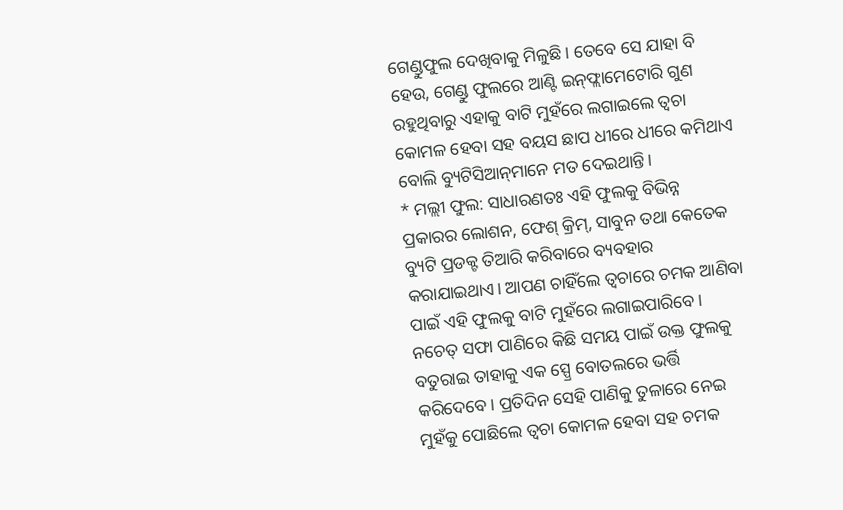ଗେଣ୍ଡୁଫୁଲ ଦେଖିବାକୁ ମିଳୁଛି। ତେବେ ସେ ଯାହା ବି ହେଉ, ଗେଣ୍ଡୁ ଫୁଲରେ ଆଣ୍ଟି ଇନ୍‌ଫ୍ଲାମେଟୋରି ଗୁଣ ରହୁଥିବାରୁ ଏହାକୁ ବାଟି ମୁହଁରେ ଲଗାଇଲେ ତ୍ୱଚା କୋମଳ ହେବା ସହ ବୟସ ଛାପ ଧୀରେ ଧୀରେ କମିଥାଏ ବୋଲି ବ୍ୟୁଟିସିଆନ୍‌ମାନେ ମତ ଦେଇଥାନ୍ତି।
* ମଲ୍ଲୀ ଫୁଲ: ସାଧାରଣତଃ ଏହି ଫୁଲକୁ ବିଭିନ୍ନ ପ୍ରକାରର ଲୋଶନ, ଫେଶ୍‌ କ୍ରିମ୍‌, ସାବୁନ ତଥା କେତେକ ବ୍ୟୁଟି ପ୍ରଡକ୍ଟ ତିଆରି କରିବାରେ ବ୍ୟବହାର କରାଯାଇଥାଏ। ଆପଣ ଚାହିଁଲେ ତ୍ୱଚାରେ ଚମକ ଆଣିବା ପାଇଁ ଏହି ଫୁଲକୁ ବାଟି ମୁହଁରେ ଲଗାଇପାରିବେ। ନଚେତ୍‌ ସଫା ପାଣିରେ କିଛି ସମୟ ପାଇଁ ଉକ୍ତ ଫୁଲକୁ ବତୁରାଇ ତାହାକୁ ଏକ ସ୍ପ୍ରେ ବୋତଲରେ ଭର୍ତ୍ତି କରିଦେବେ। ପ୍ରତିଦିନ ସେହି ପାଣିକୁ ତୁଳାରେ ନେଇ ମୁହଁକୁ ପୋଛିଲେ ତ୍ୱଚା କୋମଳ ହେବା ସହ ଚମକ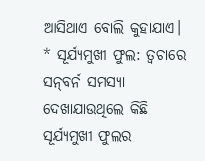ଆସିଥାଏ ବୋଲି କୁହାଯାଏ।
* ସୂର୍ଯ୍ୟମୁଖୀ ଫୁଲ: ତ୍ୱଚାରେ ସନ୍‌ବର୍ନ ସମସ୍ୟା ଦେଖାଯାଉଥିଲେ କିଛି ସୂର୍ଯ୍ୟମୁଖୀ ଫୁଲର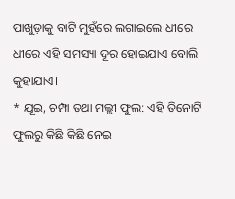ପାଖୁଡ଼ାକୁ ବାଟି ମୁହଁରେ ଲଗାଇଲେ ଧୀରେ ଧୀରେ ଏହି ସମସ୍ୟା ଦୂର ହୋଇଯାଏ ବୋଲି କୁହାଯାଏ।
* ଯୂଇ, ଚମ୍ପା ତଥା ମଲ୍ଲୀ ଫୁଲ: ଏହି ତିନୋଟି ଫୁଲରୁ କିଛି କିଛି ନେଇ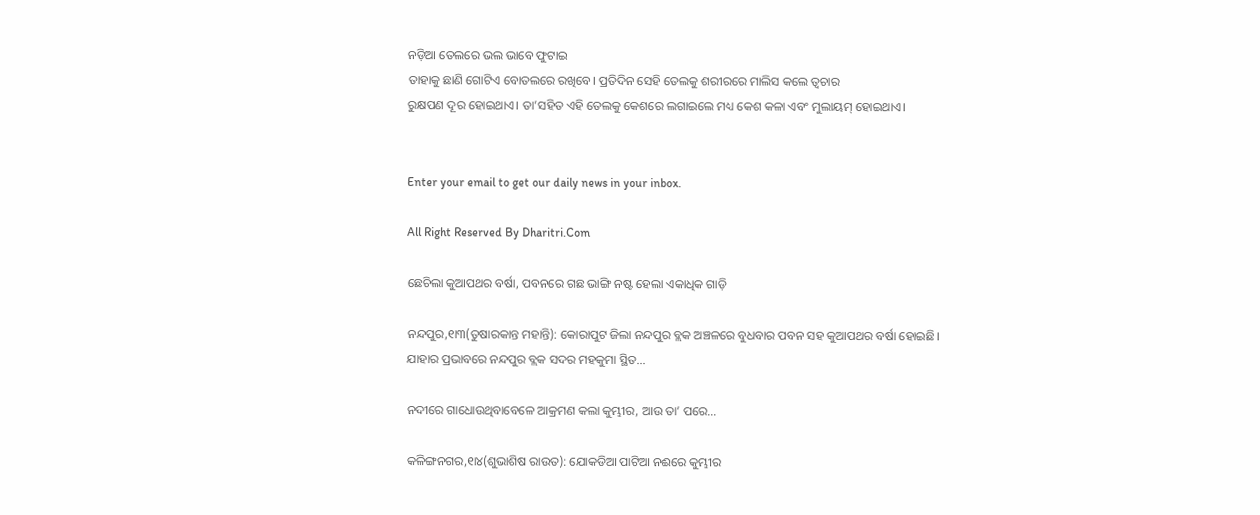ନଡ଼ିଆ ତେଲରେ ଭଲ ଭାବେ ଫୁଟାଇ
ତାହାକୁ ଛାଣି ଗୋଟିଏ ବୋତଲରେ ରଖିବେ। ପ୍ରତିଦିନ ସେହି ତେଲକୁ ଶରୀରରେ ମାଲିସ କଲେ ତ୍ୱଚାର
ରୁକ୍ଷପଣ ଦୂର ହୋଇଥାଏ। ତା’ସହିତ ଏହି ତେଲକୁ କେଶରେ ଲଗାଇଲେ ମଧ୍ୟ କେଶ କଳା ଏବଂ ମୁଲାୟମ୍‌ ହୋଇଥାଏ।


Enter your email to get our daily news in your inbox.

All Right Reserved By Dharitri.Com

ଛେଚିଲା କୁଆପଥର ବର୍ଷା, ପବନରେ ଗଛ ଭାଙ୍ଗି ନଷ୍ଟ ହେଲା ଏକାଧିକ ଗାଡ଼ି

ନନ୍ଦପୁର,୧ା୩(ତୁଷାରକାନ୍ତ ମହାନ୍ତି): କୋରାପୁଟ ଜିଲା ନନ୍ଦପୁର ବ୍ଲକ ଅଞ୍ଚଳରେ ବୁଧବାର ପବନ ସହ କୁଆପଥର ବର୍ଷା ହୋଇଛି। ଯାହାର ପ୍ରଭାବରେ ନନ୍ଦପୁର ବ୍ଲକ ସଦର ମହକୁମା ସ୍ଥିତ…

ନଦୀରେ ଗାଧୋଉଥିବାବେଳେ ଆକ୍ରମଣ କଲା କୁମ୍ଭୀର, ଆଉ ତା’ ପରେ…

କଳିଙ୍ଗନଗର,୧ା୪(ଶୁଭାଶିଷ ରାଉତ): ଯୋକଡିଆ ପାଟିଆ ନଈରେ କୁମ୍ଭୀର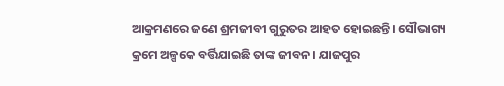ଆକ୍ରମଣରେ ଜଣେ ଶ୍ରମଜୀବୀ ଗୁରୁତର ଆହତ ହୋଇଛନ୍ତି। ସୌଭାଗ୍ୟ କ୍ରମେ ଅଳ୍ପକେ ବର୍ତ୍ତିଯାଇଛି ତାଙ୍କ ଜୀବନ। ଯାଜପୁର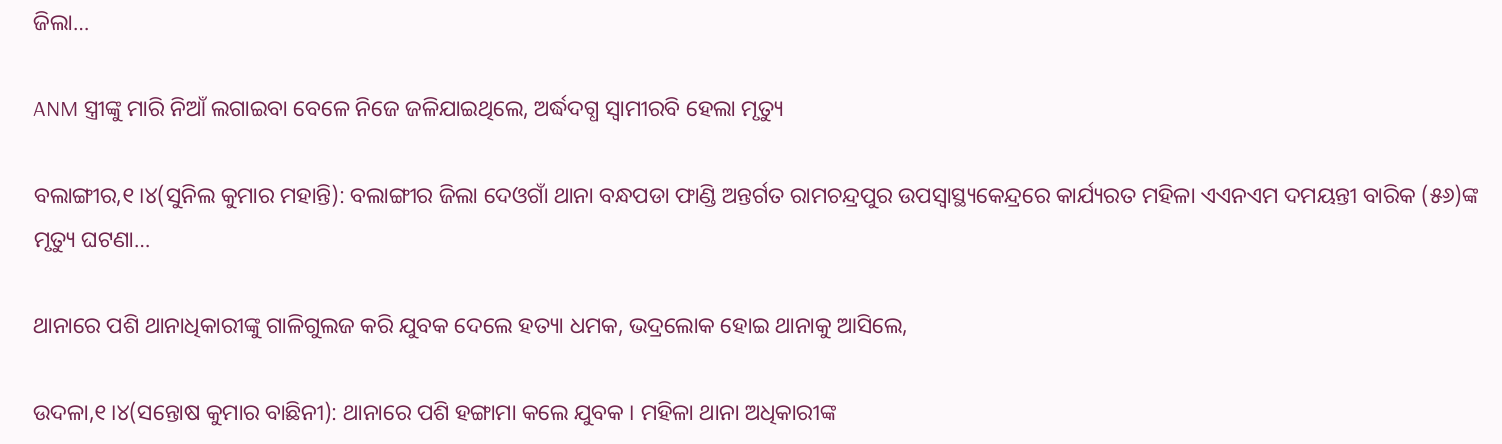ଜିଲା…

ANM ସ୍ତ୍ରୀଙ୍କୁ ମାରି ନିଆଁ ଲଗାଇବା ବେଳେ ନିଜେ ଜଳିଯାଇଥିଲେ, ଅର୍ଦ୍ଧଦଗ୍ଧ ସ୍ବାମୀରବି ହେଲା ମୃତ୍ୟୁ

ବଲାଙ୍ଗୀର,୧।୪(ସୁନିଲ କୁମାର ମହାନ୍ତି): ବଲାଙ୍ଗୀର ଜିଲା ଦେଓଗାଁ ଥାନା ବନ୍ଧପଡା ଫାଣ୍ଡି ଅନ୍ତର୍ଗତ ରାମଚନ୍ଦ୍ରପୁର ଉପସ୍ବାସ୍ଥ୍ୟକେନ୍ଦ୍ରରେ କାର୍ଯ୍ୟରତ ମହିଳା ଏଏନଏମ ଦମୟନ୍ତୀ ବାରିକ (୫୬)ଙ୍କ ମୃତ୍ୟୁ ଘଟଣା…

ଥାନାରେ ପଶି ଥାନାଧିକାରୀଙ୍କୁ ଗାଳିଗୁଲଜ କରି ଯୁବକ ଦେଲେ ହତ୍ୟା ଧମକ, ଭଦ୍ରଲୋକ ହୋଇ ଥାନାକୁ ଆସିଲେ,

ଉଦଳା,୧।୪(ସନ୍ତୋଷ କୁମାର ବାଛିନୀ): ଥାନାରେ ପଶି ହଙ୍ଗାମା କଲେ ଯୁବକ । ମହିଳା ଥାନା ଅଧିକାରୀଙ୍କ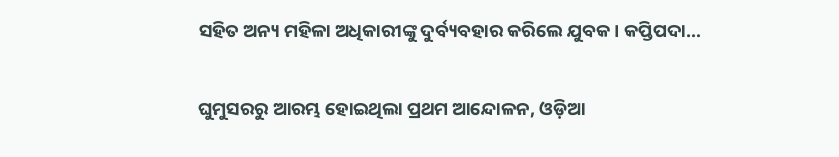ସହିତ ଅନ୍ୟ ମହିଳା ଅଧିକାରୀଙ୍କୁ ଦୁର୍ବ୍ୟବହାର କରିଲେ ଯୁବକ। କପ୍ତିପଦା…

ଘୁମୁସରରୁ ଆରମ୍ଭ ହୋଇଥିଲା ପ୍ରଥମ ଆନ୍ଦୋଳନ, ଓଡ଼ିଆ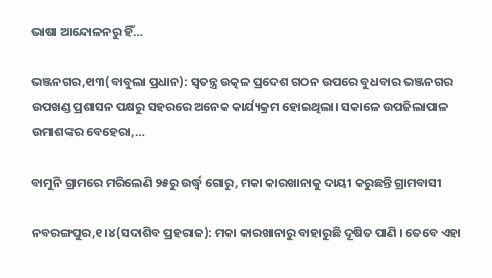ଭାଷା ଆନ୍ଦୋଳନରୁ ହିଁ…

ଭଞ୍ଜନଗର,୧ା୩(ବାବୁଲା ପ୍ରଧାନ): ସ୍ବତନ୍ତ୍ର ଉତ୍କଳ ପ୍ରଦେଶ ଗଠନ ଉପରେ ବୁଧବାର ଭଞ୍ଜନଗର ଉପଖଣ୍ଡ ପ୍ରଶାସନ ପକ୍ଷରୁ ସହରରେ ଅନେକ କାର୍ଯ୍ୟକ୍ରମ ହୋଇଥିଲା। ସକାଳେ ଉପଜିଲାପାଳ ଉମାଶଙ୍କର ବେହେରା,…

ବାମୁନି ଗ୍ରାମରେ ମରିଲେଣି ୨୫ରୁ ଉର୍ଦ୍ଧ୍ବ ଗୋରୁ, ମକା କାରଖାନାକୁ ଦାୟୀ କରୁଛନ୍ତି ଗ୍ରାମବାସୀ

ନବରଙ୍ଗପୁର,୧।୪(ସଦାଶିବ ପ୍ରହରାଜ): ମକା କାରଖାନାରୁ ବାହାରୁଛି ଦୂଷିତ ପାଣି । ତେବେ ଏହା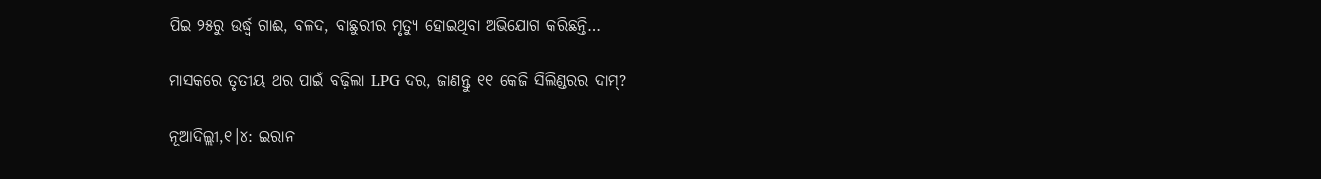ପିଇ ୨୫ରୁ ଉର୍ଦ୍ଧ୍ବ ଗାଈ, ବଳଦ, ବାଛୁରୀର ମୃତ୍ୟୁ ହୋଇଥିବା ଅଭିଯୋଗ କରିଛନ୍ତି…

ମାସକରେ ତୃତୀୟ ଥର ପାଇଁ ବଢ଼ିଲା LPG ଦର, ଜାଣନ୍ତୁ ୧୧ କେଜି ସିଲିଣ୍ଡରର ଦାମ୍?

ନୂଆଦିଲ୍ଲୀ,୧।୪: ଇରାନ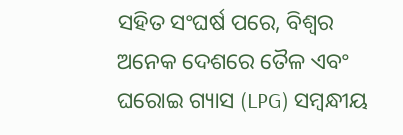ସହିତ ସଂଘର୍ଷ ପରେ, ବିଶ୍ୱର ଅନେକ ଦେଶରେ ତୈଳ ଏବଂ ଘରୋଇ ଗ୍ୟାସ (LPG) ସମ୍ବନ୍ଧୀୟ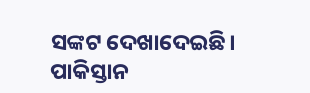ସଙ୍କଟ ଦେଖାଦେଇଛି। ପାକିସ୍ତାନ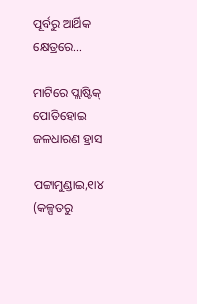ପୂର୍ବରୁ ଆର୍ଥିକ କ୍ଷେତ୍ରରେ…

ମାଟିରେ ପ୍ଲାଷ୍ଟିକ୍‌ ପୋତିହୋଇ ଜଳଧାରଣ ହ୍ରାସ

ପଟ୍ଟାମୁଣ୍ଡାଇ,୧ା୪ (କଳ୍ପତରୁ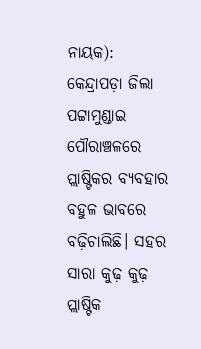ନାୟକ): କେନ୍ଦ୍ରାପଡ଼ା ଜିଲା ପଟ୍ଟାମୁଣ୍ଡାଇ ପୌରାଞ୍ଚଳରେ ପ୍ଲାଷ୍ଟିକର ବ୍ୟବହାର ବହୁଳ ଭାବରେ ବଢ଼ିଚାଲିଛି। ସହର ସାରା କୁଢ଼ କୁଢ଼ ପ୍ଲାଷ୍ଟିକ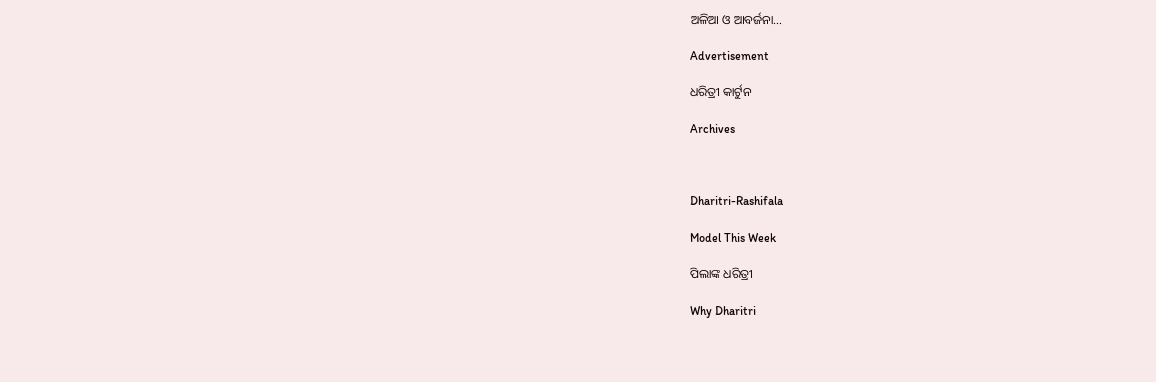ଅଳିଆ ଓ ଆବର୍ଜନା…

Advertisement

ଧରିତ୍ରୀ କାର୍ଟୁନ

Archives



Dharitri-Rashifala

Model This Week

ପିଲାଙ୍କ ଧରିତ୍ରୀ

Why Dharitri